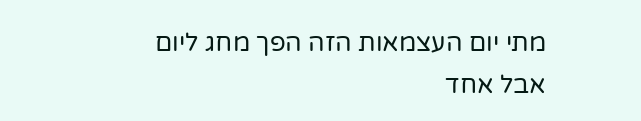מתי יום העצמאות הזה הפך מחג ליום אבל אחד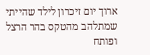ארוך יום זיכרון לילד שהייתי שמתלהב מהטקס בהר הרצל ופותח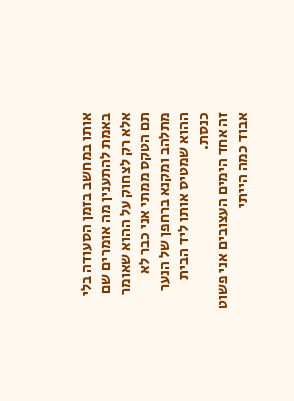אותו במחשב בזמן הסעודה בלי באמת להתענין מה אומרים שם אלא רק לצחוק על ההוא שאומר תם הטקס ממתי אני כבר לא מתלהב ומקנא ברחפן של הנער ההוא שמטיס אותו ליד הבית כנסת.
זה אחד הימים העצובים אני פשוט אבוד כמה הייתי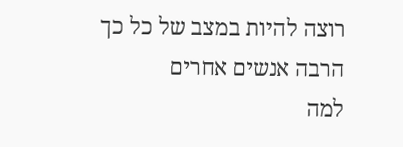רוצה להיות במצב של כל כך הרבה אנשים אחרים
למה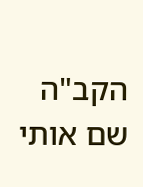הקב"ה שם אותי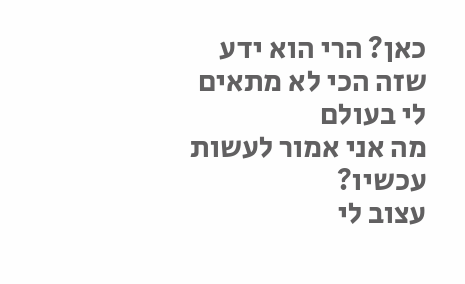כאן? הרי הוא ידע שזה הכי לא מתאים לי בעולם
מה אני אמור לעשות עכשיו?
עצוב לי